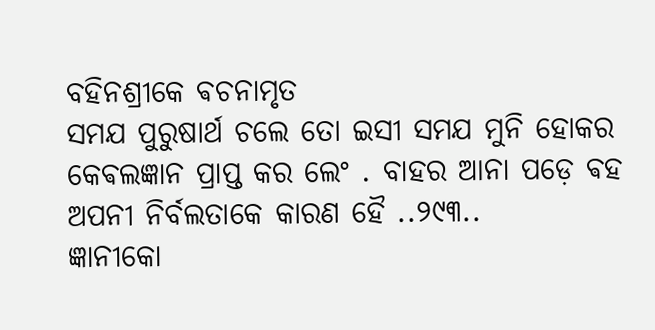ବହିନଶ୍ରୀକେ ଵଚନାମୃତ
ସମଯ ପୁରୁଷାର୍ଥ ଚଲେ ତୋ ଇସୀ ସମଯ ମୁନି ହୋକର କେଵଲଜ୍ଞାନ ପ୍ରାପ୍ତ କର ଲେଂ . ବାହର ଆନା ପଡ଼େ ଵହ ଅପନୀ ନିର୍ବଲତାକେ କାରଣ ହୈ ..୨୯୩..
ଜ୍ଞାନୀକୋ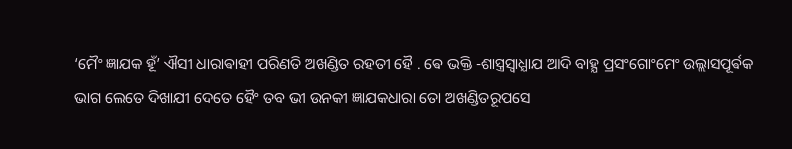‘ମୈଂ ଜ୍ଞାଯକ ହୂଁ’ ଐସୀ ଧାରାଵାହୀ ପରିଣତି ଅଖଣ୍ଡିତ ରହତୀ ହୈ . ଵେ ଭକ୍ତି -ଶାସ୍ତ୍ରସ୍ଵାଧ୍ଯାଯ ଆଦି ବାହ୍ଯ ପ୍ରସଂଗୋଂମେଂ ଉଲ୍ଲାସପୂର୍ଵକ ଭାଗ ଲେତେ ଦିଖାଯୀ ଦେତେ ହୈଂ ତବ ଭୀ ଉନକୀ ଜ୍ଞାଯକଧାରା ତୋ ଅଖଣ୍ଡିତରୂପସେ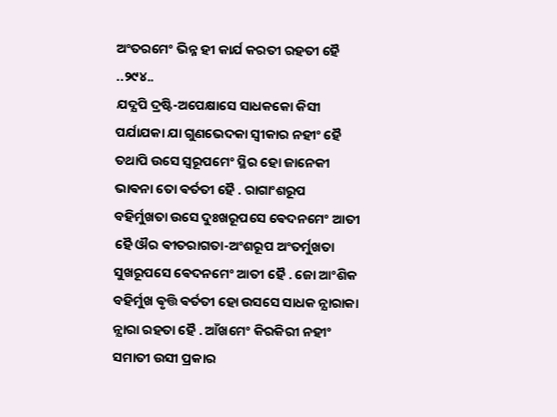ଅଂତରମେଂ ଭିନ୍ନ ହୀ କାର୍ଯ କରତୀ ରହତୀ ହୈ ..୨୯୪..
ଯଦ୍ଯପି ଦ୍ରଷ୍ଟି-ଅପେକ୍ଷାସେ ସାଧକକୋ କିସୀ ପର୍ଯାଯକା ଯା ଗୁଣଭେଦକା ସ୍ଵୀକାର ନହୀଂ ହୈ ତଥାପି ଉସେ ସ୍ଵରୂପମେଂ ସ୍ଥିର ହୋ ଜାନେକୀ ଭାଵନା ତୋ ଵର୍ତତୀ ହୈ . ରାଗାଂଶରୂପ ବହିର୍ମୁଖତା ଉସେ ଦୁଃଖରୂପସେ ଵେଦନମେଂ ଆତୀ ହୈ ଔର ଵୀତରାଗତା-ଅଂଶରୂପ ଅଂତର୍ମୁଖତା ସୁଖରୂପସେ ଵେଦନମେଂ ଆତୀ ହୈ . ଜୋ ଆଂଶିକ ବହିର୍ମୁଖ ଵୃତ୍ତି ଵର୍ତତୀ ହୋ ଉସସେ ସାଧକ ନ୍ଯାରାକା ନ୍ଯାରା ରହତା ହୈ . ଆଁଖମେଂ କିରକିରୀ ନହୀଂ ସମାତୀ ଉସୀ ପ୍ରକାର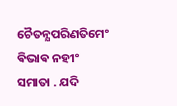ଚୈତନ୍ଯପରିଣତିମେଂ ଵିଭାଵ ନହୀଂ ସମାତା . ଯଦି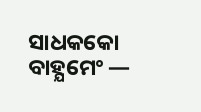ସାଧକକୋ ବାହ୍ଯମେଂ —